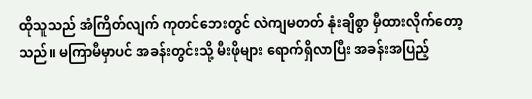ထိုသူသည် အံကြိတ်လျက် ကုတင်ဘေးတွင် လဲကျမတတ် နုံးချိစွာ မှီထားလိုက်တော့သည်။ မကြာမီမှာပင် အခန်းတွင်းသို့ မီးဖိုများ ရောက်ရှိလာပြီး အခန်းအပြည့်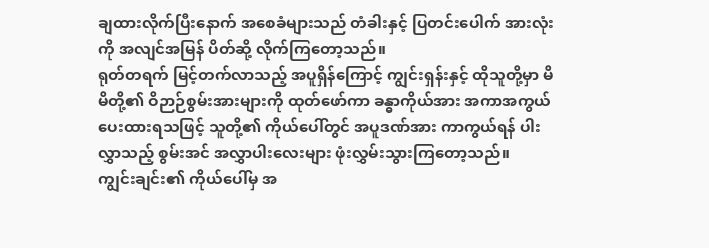ချထားလိုက်ပြီးနောက် အစေခံများသည် တံခါးနှင့် ပြတင်းပေါက် အားလုံးကို အလျင်အမြန် ပိတ်ဆို့ လိုက်ကြတော့သည်။
ရုတ်တရက် မြင့်တက်လာသည့် အပူရှိန်ကြောင့် ကျွင်းရှန်းနှင့် ထိုသူတို့မှာ မိမိတို့၏ ဝိဉာဉ်စွမ်းအားများကို ထုတ်ဖော်ကာ ခန္ဓာကိုယ်အား အကာအကွယ် ပေးထားရသဖြင့် သူတို့၏ ကိုယ်ပေါ်တွင် အပူဒဏ်အား ကာကွယ်ရန် ပါးလွှာသည့် စွမ်းအင် အလွှာပါးလေးများ ဖုံးလွှမ်းသွားကြတော့သည်။
ကျွင်းချင်း၏ ကိုယ်ပေါ်မှ အ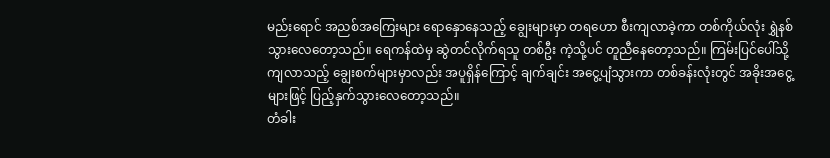မည်းရောင် အညစ်အကြေးများ ရောနှောနေသည့် ချွေးများမှာ တရဟော စီးကျလာခဲ့ကာ တစ်ကိုယ်လုံး ရွှဲနစ်သွားလေတော့သည်။ ရေကန်ထဲမှ ဆွဲတင်လိုက်ရသူ တစ်ဦး ကဲ့သို့ပင် တူညီနေတော့သည်။ ကြမ်းပြင်ပေါ်သို့ ကျလာသည့် ချွေးစက်များမှာလည်း အပူရှိန်ကြောင့် ချက်ချင်း အငွေ့ပျံသွားကာ တစ်ခန်းလုံးတွင် အခိုးအငွေ့များဖြင့် ပြည့်နှက်သွားလေတော့သည်။
တံခါး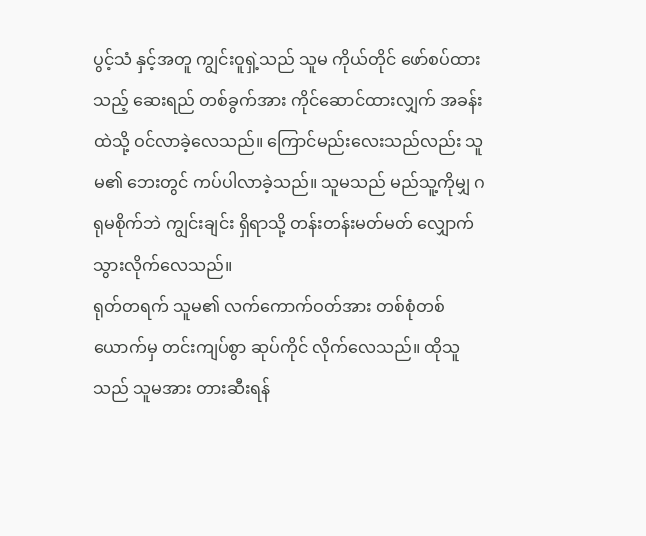ပွင့်သံ နှင့်အတူ ကျွင်းဝူရှဲ့သည် သူမ ကိုယ်တိုင် ဖော်စပ်ထားသည့် ဆေးရည် တစ်ခွက်အား ကိုင်ဆောင်ထားလျှက် အခန်းထဲသို့ ဝင်လာခဲ့လေသည်။ ကြောင်မည်းလေးသည်လည်း သူမ၏ ဘေးတွင် ကပ်ပါလာခဲ့သည်။ သူမသည် မည်သူ့ကိုမျှ ဂရုမစိုက်ဘဲ ကျွင်းချင်း ရှိရာသို့ တန်းတန်းမတ်မတ် လျှောက်သွားလိုက်လေသည်။
ရုတ်တရက် သူမ၏ လက်ကောက်ဝတ်အား တစ်စုံတစ်ယောက်မှ တင်းကျပ်စွာ ဆုပ်ကိုင် လိုက်လေသည်။ ထိုသူသည် သူမအား တားဆီးရန်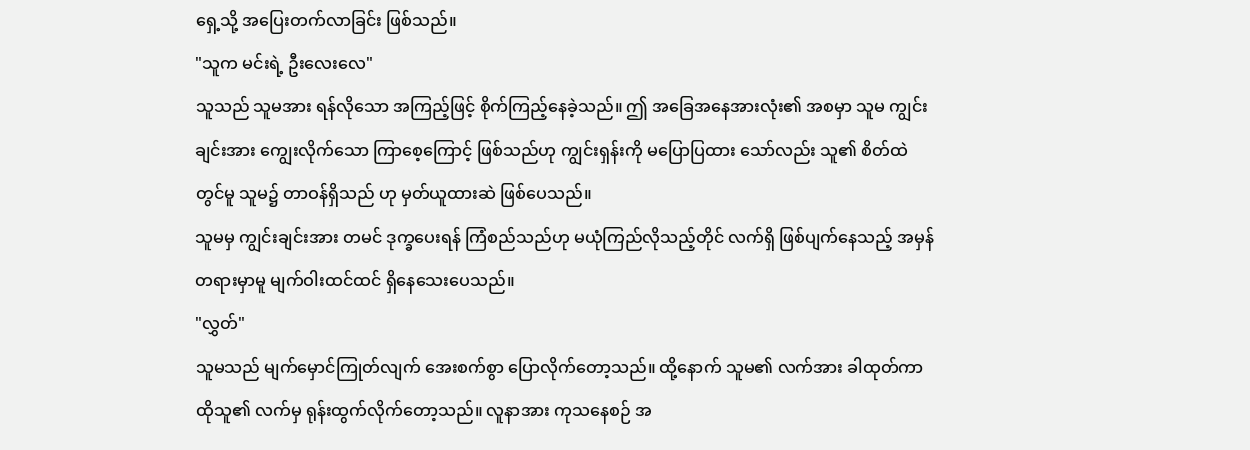ရှေ့သို့ အပြေးတက်လာခြင်း ဖြစ်သည်။
"သူက မင်းရဲ့ ဦးလေးလေ"
သူသည် သူမအား ရန်လိုသော အကြည့်ဖြင့် စိုက်ကြည့်နေခဲ့သည်။ ဤ အခြေအနေအားလုံး၏ အစမှာ သူမ ကျွင်းချင်းအား ကျွေးလိုက်သော ကြာစေ့ကြောင့် ဖြစ်သည်ဟု ကျွင်းရှန်းကို မပြောပြထား သော်လည်း သူ၏ စိတ်ထဲတွင်မူ သူမ၌ တာဝန်ရှိသည် ဟု မှတ်ယူထားဆဲ ဖြစ်ပေသည်။
သူမမှ ကျွင်းချင်းအား တမင် ဒုက္ခပေးရန် ကြံစည်သည်ဟု မယုံကြည်လိုသည့်တိုင် လက်ရှိ ဖြစ်ပျက်နေသည့် အမှန်တရားမှာမူ မျက်ဝါးထင်ထင် ရှိနေသေးပေသည်။
"လွှတ်"
သူမသည် မျက်မှောင်ကြုတ်လျက် အေးစက်စွာ ပြောလိုက်တော့သည်။ ထို့နောက် သူမ၏ လက်အား ခါထုတ်ကာ ထိုသူ၏ လက်မှ ရုန်းထွက်လိုက်တော့သည်။ လူနာအား ကုသနေစဉ် အ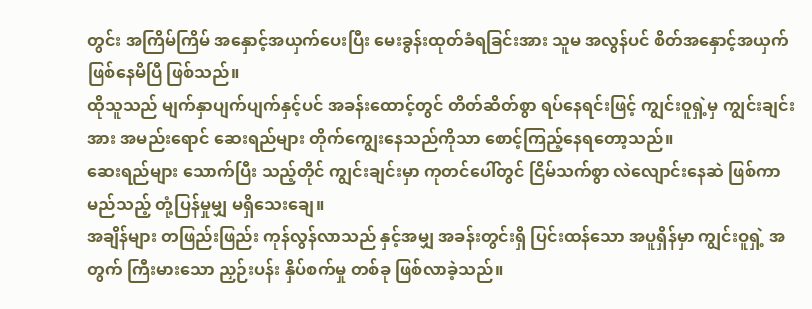တွင်း အကြိမ်ကြိမ် အနှောင့်အယှက်ပေးပြီး မေးခွန်းထုတ်ခံရခြင်းအား သူမ အလွန်ပင် စိတ်အနှောင့်အယှက် ဖြစ်နေမိပြီ ဖြစ်သည်။
ထိုသူသည် မျက်နှာပျက်ပျက်နှင့်ပင် အခန်းထောင့်တွင် တိတ်ဆိတ်စွာ ရပ်နေရင်းဖြင့် ကျွင်းဝူရှဲ့မှ ကျွင်းချင်းအား အမည်းရောင် ဆေးရည်များ တိုက်ကျွေးနေသည်ကိုသာ စောင့်ကြည့်နေရတော့သည်။
ဆေးရည်များ သောက်ပြီး သည့်တိုင် ကျွင်းချင်းမှာ ကုတင်ပေါ်တွင် ငြိမ်သက်စွာ လဲလျောင်းနေဆဲ ဖြစ်ကာ မည်သည့် တုံ့ပြန်မှုမျှ မရှိသေးချေ။
အချိန်များ တဖြည်းဖြည်း ကုန်လွန်လာသည် နှင့်အမျှ အခန်းတွင်းရှိ ပြင်းထန်သော အပူရှိန်မှာ ကျွင်းဝူရှဲ့ အတွက် ကြီးမားသော ညှဉ်းပန်း နှိပ်စက်မှု တစ်ခု ဖြစ်လာခဲ့သည်။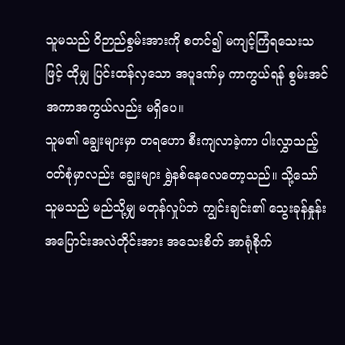သူမသည် ဝိဉာည်စွမ်းအားကို စတင်၍ မကျင့်ကြံရသေးသဖြင့် ထိုမျှ ပြင်းထန်လှသော အပူဒဏ်မှ ကာကွယ်ရန် စွမ်းအင် အကာအကွယ်လည်း မရှိပေ။
သူမ၏ ချွေးများမှာ တရဟော စီးကျလာခဲ့ကာ ပါးလွှာသည့် ဝတ်စုံမှာလည်း ချွေးများ ရွှဲနစ်နေလေတော့သည်။ သို့သော် သူမသည် မည်သို့မျှ မတုန်လှုပ်ဘဲ ကျွင်းချင်း၏ သွေးခုန်နှုန်း အပြောင်းအလဲတိုင်းအား အသေးစိတ် အာရုံစိုက်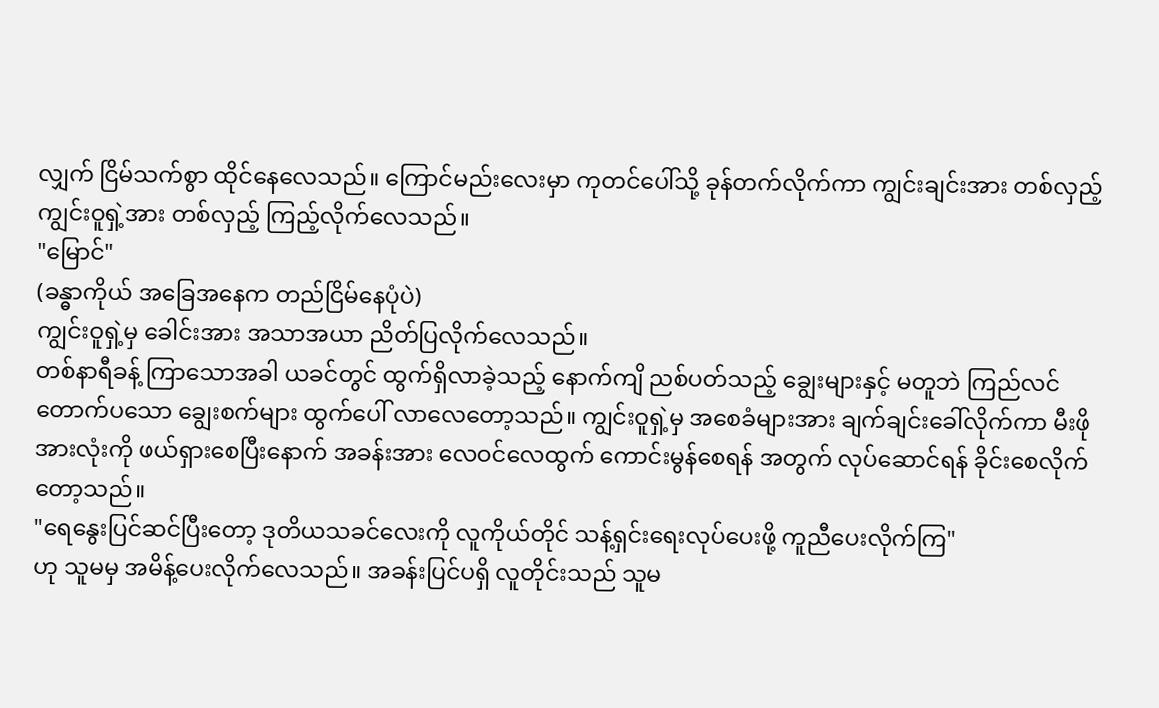လျှက် ငြိမ်သက်စွာ ထိုင်နေလေသည်။ ကြောင်မည်းလေးမှာ ကုတင်ပေါ်သို့ ခုန်တက်လိုက်ကာ ကျွင်းချင်းအား တစ်လှည့် ကျွင်းဝူရှဲ့အား တစ်လှည့် ကြည့်လိုက်လေသည်။
"မြောင်"
(ခန္ဓာကိုယ် အခြေအနေက တည်ငြိမ်နေပုံပဲ)
ကျွင်းဝူရှဲ့မှ ခေါင်းအား အသာအယာ ညိတ်ပြလိုက်လေသည်။
တစ်နာရီခန့် ကြာသောအခါ ယခင်တွင် ထွက်ရှိလာခဲ့သည့် နောက်ကျိ ညစ်ပတ်သည့် ချွေးများနှင့် မတူဘဲ ကြည်လင် တောက်ပသော ချွေးစက်များ ထွက်ပေါ် လာလေတော့သည်။ ကျွင်းဝူရှဲ့မှ အစေခံများအား ချက်ချင်းခေါ်လိုက်ကာ မီးဖိုအားလုံးကို ဖယ်ရှားစေပြီးနောက် အခန်းအား လေဝင်လေထွက် ကောင်းမွန်စေရန် အတွက် လုပ်ဆောင်ရန် ခိုင်းစေလိုက်တော့သည်။
"ရေနွေးပြင်ဆင်ပြီးတော့ ဒုတိယသခင်လေးကို လူကိုယ်တိုင် သန့်ရှင်းရေးလုပ်ပေးဖို့ ကူညီပေးလိုက်ကြ"
ဟု သူမမှ အမိန့်ပေးလိုက်လေသည်။ အခန်းပြင်ပရှိ လူတိုင်းသည် သူမ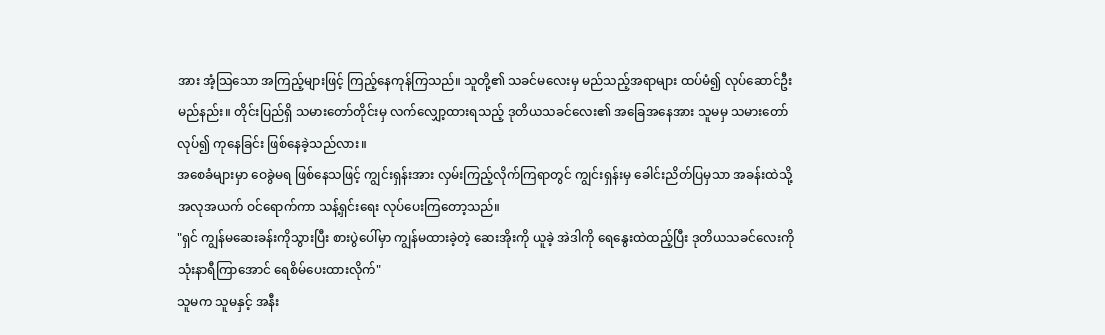အား အံ့သြသော အကြည့်များဖြင့် ကြည့်နေကုန်ကြသည်။ သူတို့၏ သခင်မလေးမှ မည်သည့်အရာများ ထပ်မံ၍ လုပ်ဆောင်ဦးမည်နည်း။ တိုင်းပြည်ရှိ သမားတော်တိုင်းမှ လက်လျှော့ထားရသည့် ဒုတိယသခင်လေး၏ အခြေအနေအား သူမမှ သမားတော်လုပ်၍ ကုနေခြင်း ဖြစ်နေခဲ့သည်လား။
အစေခံများမှာ ဝေခွဲမရ ဖြစ်နေသဖြင့် ကျွင်းရှန်းအား လှမ်းကြည့်လိုက်ကြရာတွင် ကျွင်းရှန်းမှ ခေါင်းညိတ်ပြမှသာ အခန်းထဲသို့ အလုအယက် ဝင်ရောက်ကာ သန့်ရှင်းရေး လုပ်ပေးကြတော့သည်။
"ရှင် ကျွန်မဆေးခန်းကိုသွားပြီး စားပွဲပေါ်မှာ ကျွန်မထားခဲ့တဲ့ ဆေးအိုးကို ယူခဲ့ အဲဒါကို ရေနွေးထဲထည့်ပြီး ဒုတိယသခင်လေးကို သုံးနာရီကြာအောင် ရေစိမ်ပေးထားလိုက်"
သူမက သူမနှင့် အနီး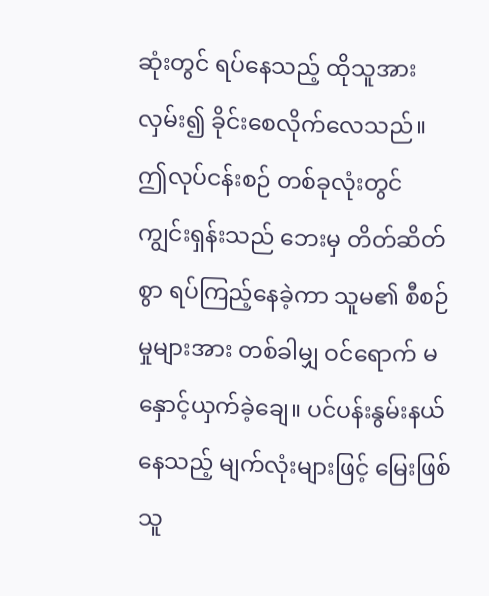ဆုံးတွင် ရပ်နေသည့် ထိုသူအား လှမ်း၍ ခိုင်းစေလိုက်လေသည်။ ဤလုပ်ငန်းစဉ် တစ်ခုလုံးတွင် ကျွင်းရှန်းသည် ဘေးမှ တိတ်ဆိတ်စွာ ရပ်ကြည့်နေခဲ့ကာ သူမ၏ စီစဉ်မှုများအား တစ်ခါမျှ ဝင်ရောက် မနှောင့်ယှက်ခဲ့ချေ။ ပင်ပန်းနွမ်းနယ်နေသည့် မျက်လုံးများဖြင့် မြေးဖြစ်သူ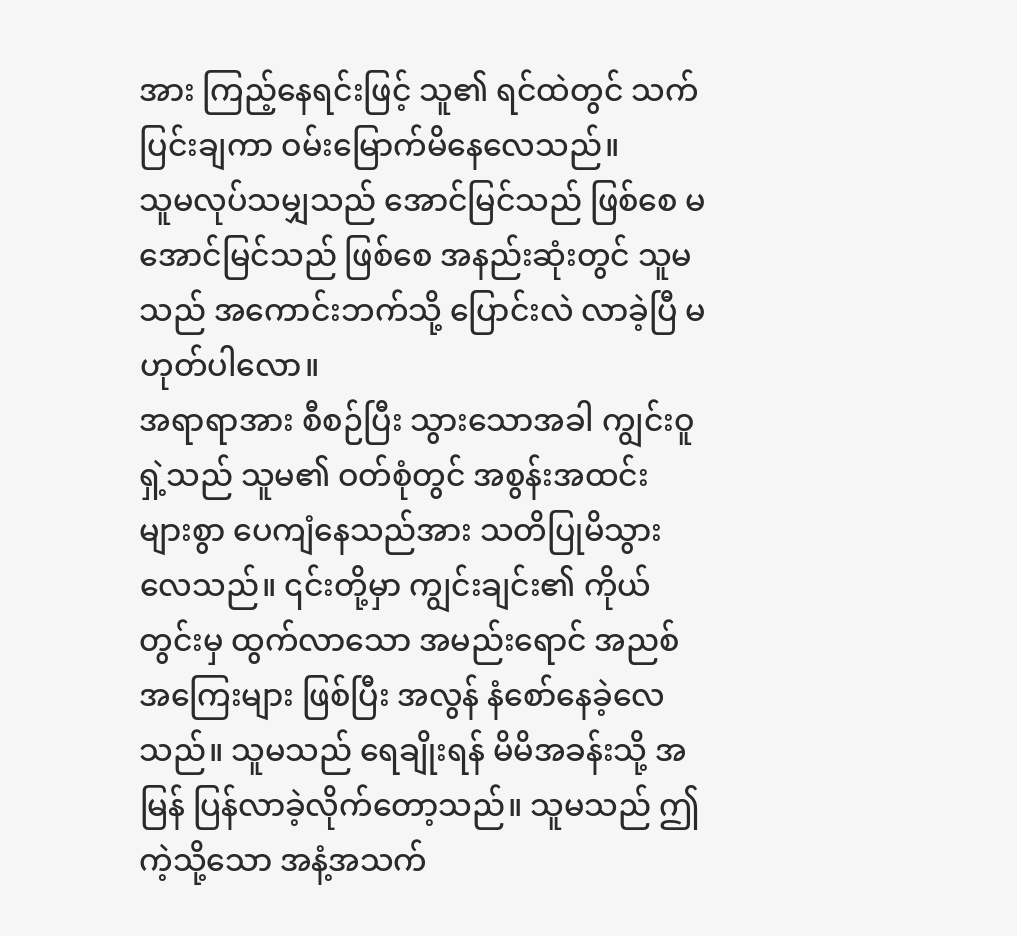အား ကြည့်နေရင်းဖြင့် သူ၏ ရင်ထဲတွင် သက်ပြင်းချကာ ဝမ်းမြောက်မိနေလေသည်။
သူမလုပ်သမျှသည် အောင်မြင်သည် ဖြစ်စေ မအောင်မြင်သည် ဖြစ်စေ အနည်းဆုံးတွင် သူမသည် အကောင်းဘက်သို့ ပြောင်းလဲ လာခဲ့ပြီ မဟုတ်ပါလော။
အရာရာအား စီစဉ်ပြီး သွားသောအခါ ကျွင်းဝူရှဲ့သည် သူမ၏ ဝတ်စုံတွင် အစွန်းအထင်း များစွာ ပေကျံနေသည်အား သတိပြုမိသွားလေသည်။ ၎င်းတို့မှာ ကျွင်းချင်း၏ ကိုယ်တွင်းမှ ထွက်လာသော အမည်းရောင် အညစ်အကြေးများ ဖြစ်ပြီး အလွန် နံစော်နေခဲ့လေသည်။ သူမသည် ရေချိုးရန် မိမိအခန်းသို့ အမြန် ပြန်လာခဲ့လိုက်တော့သည်။ သူမသည် ဤကဲ့သို့သော အနံ့အသက်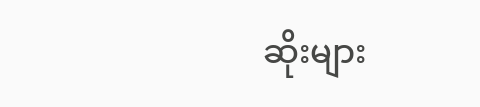ဆိုးများ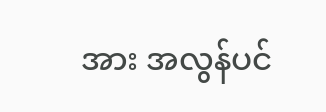အား အလွန်ပင်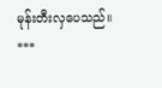မုန်းတီးလှပေသည်။
***